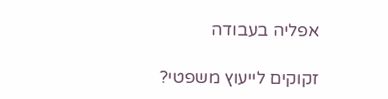אפליה בעבודה

זקוקים לייעוץ משפטי?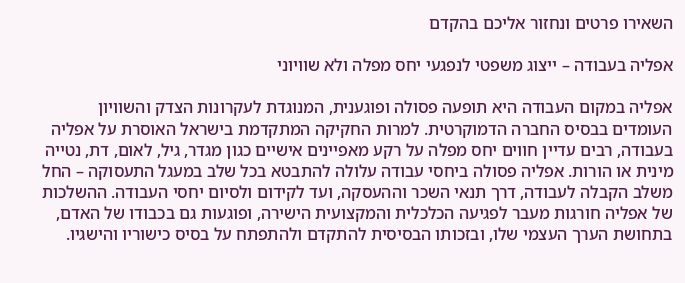השאירו פרטים ונחזור אליכם בהקדם

אפליה בעבודה – ייצוג משפטי לנפגעי יחס מפלה ולא שוויוני

אפליה במקום העבודה היא תופעה פסולה ופוגענית, המנוגדת לעקרונות הצדק והשוויון העומדים בבסיס החברה הדמוקרטית. למרות החקיקה המתקדמת בישראל האוסרת על אפליה בעבודה, רבים עדיין חווים יחס מפלה על רקע מאפיינים אישיים כגון מגדר, גיל, לאום, דת, נטייה מינית או הורות. אפליה פסולה ביחסי עבודה עלולה להתבטא בכל שלב במעגל התעסוקה – החל משלב הקבלה לעבודה, דרך תנאי השכר וההעסקה, ועד לקידום ולסיום יחסי העבודה. ההשלכות של אפליה חורגות מעבר לפגיעה הכלכלית והמקצועית הישירה, ופוגעות גם בכבודו של האדם, בתחושת הערך העצמי שלו, ובזכותו הבסיסית להתקדם ולהתפתח על בסיס כישוריו והישגיו.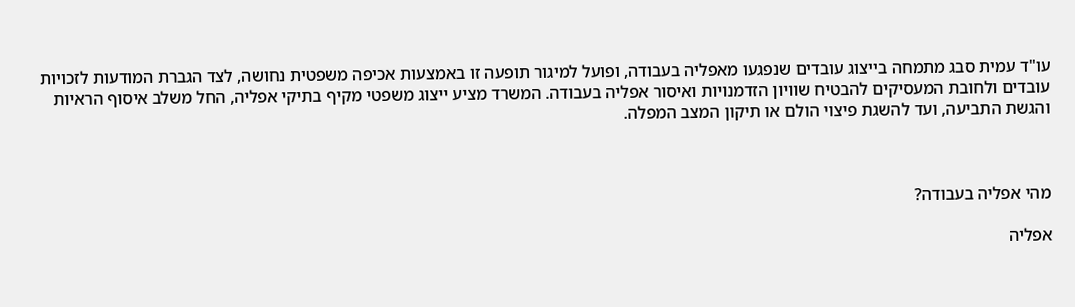עו"ד עמית סבג מתמחה בייצוג עובדים שנפגעו מאפליה בעבודה, ופועל למיגור תופעה זו באמצעות אכיפה משפטית נחושה, לצד הגברת המודעות לזכויות עובדים ולחובת המעסיקים להבטיח שוויון הזדמנויות ואיסור אפליה בעבודה. המשרד מציע ייצוג משפטי מקיף בתיקי אפליה, החל משלב איסוף הראיות והגשת התביעה, ועד להשגת פיצוי הולם או תיקון המצב המפלה.



מהי אפליה בעבודה?

אפליה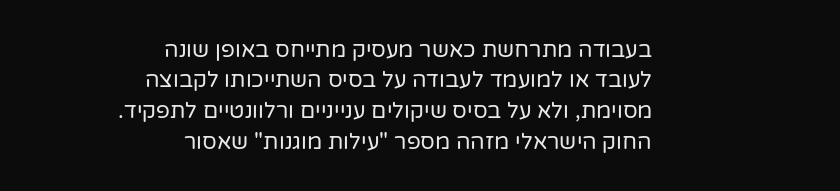בעבודה מתרחשת כאשר מעסיק מתייחס באופן שונה לעובד או למועמד לעבודה על בסיס השתייכותו לקבוצה מסוימת, ולא על בסיס שיקולים ענייניים ורלוונטיים לתפקיד. החוק הישראלי מזהה מספר "עילות מוגנות" שאסור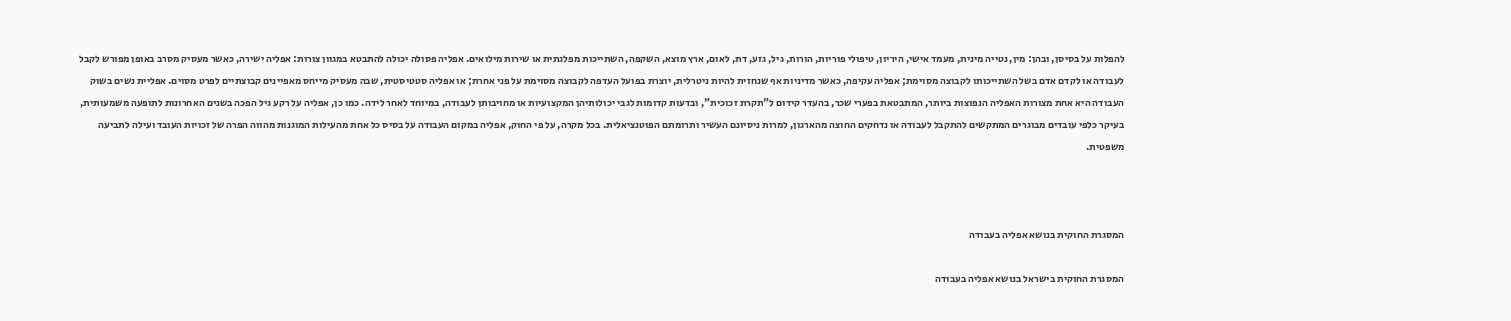להפלות על בסיסן, ובהן: מין, נטייה מינית, מעמד אישי, היריון, טיפולי פוריות, הורות, גיל, גזע, דת, לאום, ארץ מוצא, השקפה, השתייכות מפלגתית או שירות מילואים. אפליה פסולה יכולה להתבטא במגוון צורות: אפליה ישירה, כאשר מעסיק מסרב באופן מפורש לקבל לעבודה או לקדם אדם בשל השתייכותו לקבוצה מסוימת; אפליה עקיפה, כאשר מדיניות אף שנחזית להיות ניטרלית, יוצרת בפועל העדפה לקבוצה מסוימת על פני אחרת; או אפליה סטטיסטית, שבה מעסיק מייחס מאפיינים קבוצתיים לפרט מסוים. אפליית נשים בשוק העבודה היא אחת מצורות האפליה הנפוצות ביותר, המתבטאת בפערי שכר, בהעדר קידום ל"תקרת זכוכית", ובדעות קדומות לגבי יכולותיהן המקצועיות או מחויבותן לעבודה, במיוחד לאחר לידה. כמו כן, אפליה על רקע גיל הפכה בשנים האחרונות לתופעה משמעותית, בעיקר כלפי עובדים מבוגרים המתקשים להתקבל לעבודה או נדחקים החוצה מהארגון, למרות ניסיונם העשיר ותרומתם הפוטנציאלית. בכל מקרה, על פי החוק, אפליה במקום העבודה על בסיס כל אחת מהעילות המוגנות מהווה הפרה של זכויות העובד ועילה לתביעה משפטית.



המסגרת החוקית בנושא אפליה בעבודה

המסגרת החוקית בישראל בנושא אפליה בעבודה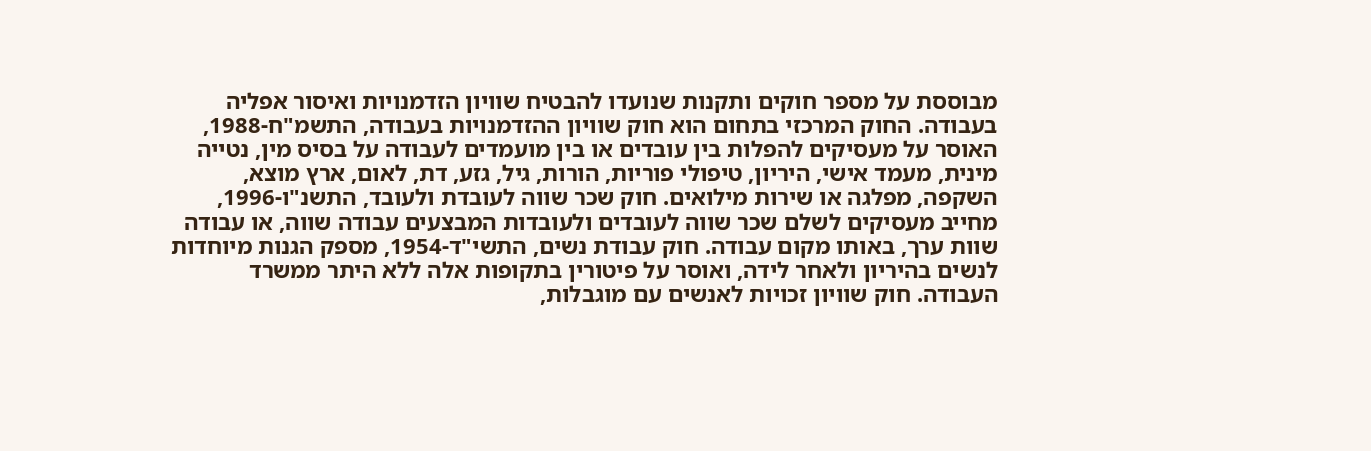מבוססת על מספר חוקים ותקנות שנועדו להבטיח שוויון הזדמנויות ואיסור אפליה בעבודה. החוק המרכזי בתחום הוא חוק שוויון ההזדמנויות בעבודה, התשמ"ח-1988, האוסר על מעסיקים להפלות בין עובדים או בין מועמדים לעבודה על בסיס מין, נטייה מינית, מעמד אישי, היריון, טיפולי פוריות, הורות, גיל, גזע, דת, לאום, ארץ מוצא, השקפה, מפלגה או שירות מילואים. חוק שכר שווה לעובדת ולעובד, התשנ"ו-1996, מחייב מעסיקים לשלם שכר שווה לעובדים ולעובדות המבצעים עבודה שווה, או עבודה שוות ערך, באותו מקום עבודה. חוק עבודת נשים, התשי"ד-1954, מספק הגנות מיוחדות לנשים בהיריון ולאחר לידה, ואוסר על פיטורין בתקופות אלה ללא היתר ממשרד העבודה. חוק שוויון זכויות לאנשים עם מוגבלות,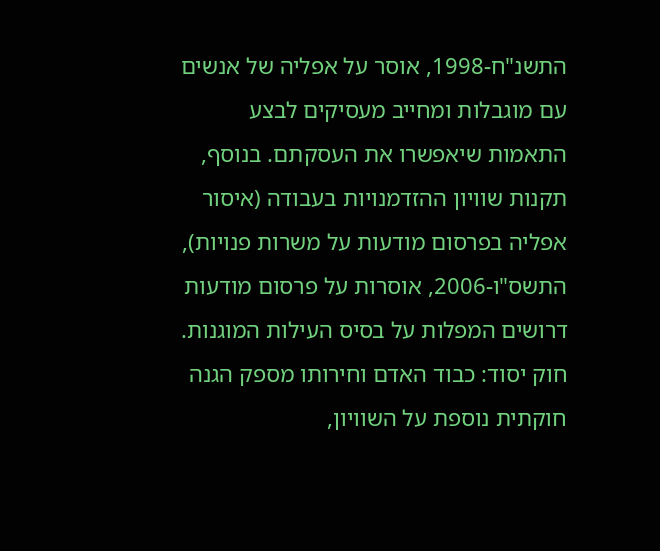התשנ"ח-1998, אוסר על אפליה של אנשים עם מוגבלות ומחייב מעסיקים לבצע התאמות שיאפשרו את העסקתם. בנוסף, תקנות שוויון ההזדמנויות בעבודה (איסור אפליה בפרסום מודעות על משרות פנויות), התשס"ו-2006, אוסרות על פרסום מודעות דרושים המפלות על בסיס העילות המוגנות. חוק יסוד: כבוד האדם וחירותו מספק הגנה חוקתית נוספת על השוויון,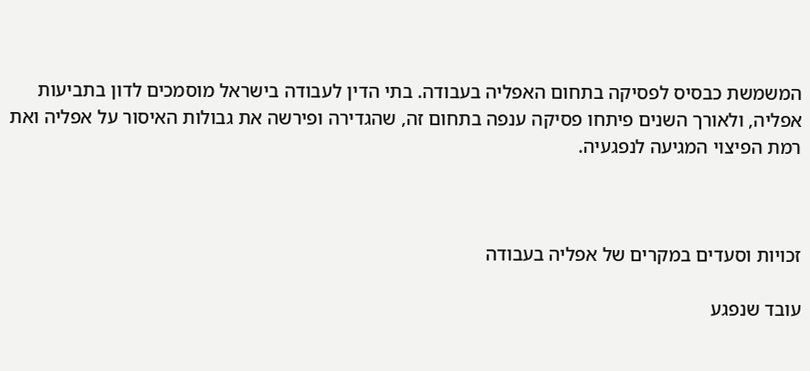המשמשת כבסיס לפסיקה בתחום האפליה בעבודה. בתי הדין לעבודה בישראל מוסמכים לדון בתביעות אפליה, ולאורך השנים פיתחו פסיקה ענפה בתחום זה, שהגדירה ופירשה את גבולות האיסור על אפליה ואת רמת הפיצוי המגיעה לנפגעיה.



זכויות וסעדים במקרים של אפליה בעבודה

עובד שנפגע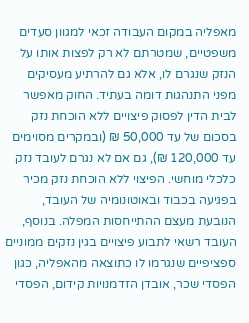מאפליה במקום העבודה זכאי למגוון סעדים משפטיים, שמטרתם לא רק לפצות אותו על הנזק שנגרם לו, אלא גם להרתיע מעסיקים מפני התנהגות דומה בעתיד. החוק מאפשר לבית הדין לפסוק פיצויים ללא הוכחת נזק בסכום של עד 50,000 ₪ (ובמקרים מסוימים עד 120,000 ₪), גם אם לא נגרם לעובד נזק כלכלי מוחשי. הפיצוי ללא הוכחת נזק מכיר בפגיעה בכבוד ובאוטונומיה של העובד, הנובעת מעצם ההתייחסות המפלה. בנוסף, העובד רשאי לתבוע פיצויים בגין נזקים ממוניים ספציפיים שנגרמו לו כתוצאה מהאפליה, כגון הפסדי שכר, אובדן הזדמנויות קידום, הפסדי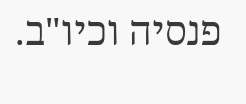פנסיה וכיו"ב.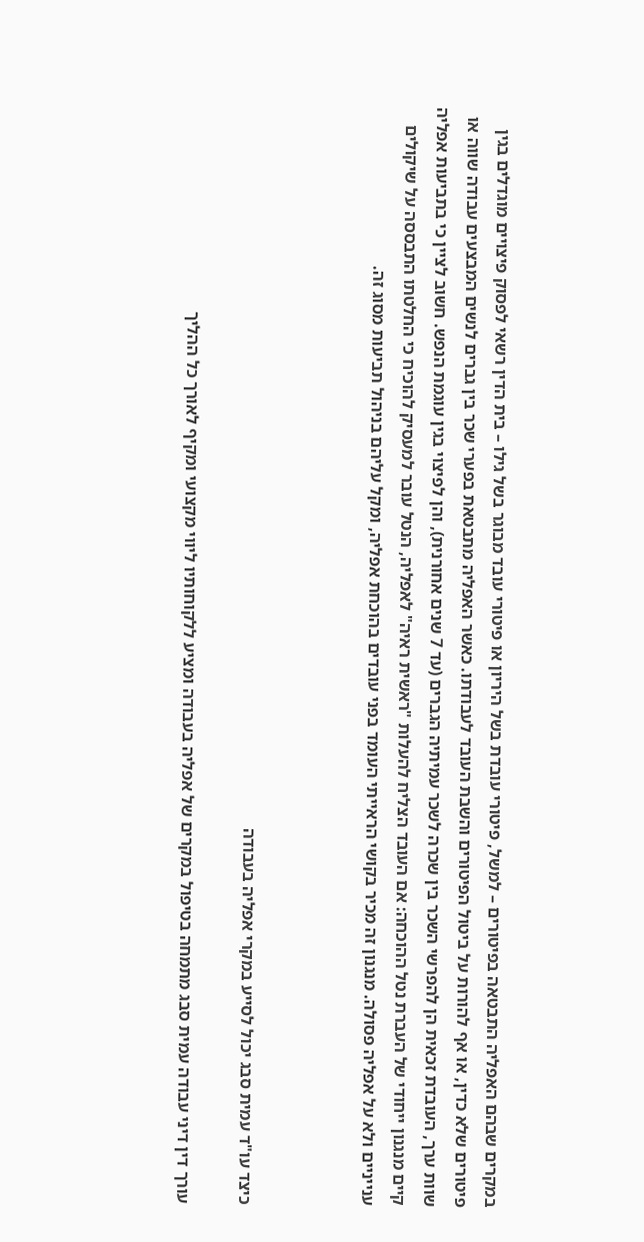במקרים שבהם האפליה התבטאה בפיטורים – למשל, פיטורי עובדת בשל היריון או פיטורי עובד מבוגר בשל גילו – בית הדין רשאי לפסוק פיצויים מוגדלים בגין פיטורים שלא כדין, או אף להורות על ביטול הפיטורים והשבת העובד לעבודתו. כאשר האפליה מתבטאת בפערי שכר בין גברים לנשים המבצעים עבודה שווה או שוות ערך, העובדת זכאית הן להפרשי השכר בין שכרה לשכר עמיתיה הגברים (עד 7 שנים אחורנית), והן לפיצוי בגין עוגמת הנפש. חשוב לציין כי בתביעות אפליה קיים מנגנון ייחודי של העברת נטל ההוכחה: אם העובד הצליח להעלות "ראשית ראיה" לאפליה, הנטל עובר למעסיק להוכיח כי החלטתו התבססה על שיקולים ענייניים ולא על אפליה פסולה. מנגנון זה מכיר בקושי הראייתי העומד בפני עובדים בהוכחת אפליה, ומקל עליהם בניהול תביעות מסוג זה.



כיצד עו"ד עמית סבג יכול לסייע במקרי אפליה בעבודה

עורך דין דיני עבודה עמית סבג מתמחה בטיפול במקרים של אפליה בעבודה ומציע ללקוחותיו ליווי מקצועי ומקיף לאורך כל ההליך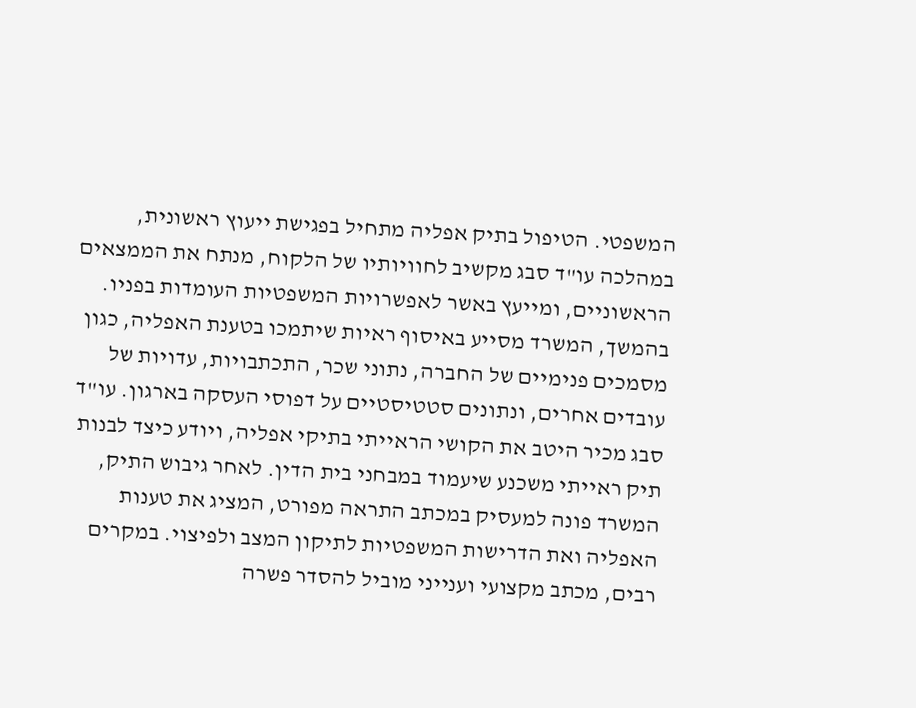המשפטי. הטיפול בתיק אפליה מתחיל בפגישת ייעוץ ראשונית, במהלכה עו"ד סבג מקשיב לחוויותיו של הלקוח, מנתח את הממצאים הראשוניים, ומייעץ באשר לאפשרויות המשפטיות העומדות בפניו. בהמשך, המשרד מסייע באיסוף ראיות שיתמכו בטענת האפליה, כגון מסמכים פנימיים של החברה, נתוני שכר, התכתבויות, עדויות של עובדים אחרים, ונתונים סטטיסטיים על דפוסי העסקה בארגון. עו"ד סבג מכיר היטב את הקושי הראייתי בתיקי אפליה, ויודע כיצד לבנות תיק ראייתי משכנע שיעמוד במבחני בית הדין. לאחר גיבוש התיק, המשרד פונה למעסיק במכתב התראה מפורט, המציג את טענות האפליה ואת הדרישות המשפטיות לתיקון המצב ולפיצוי. במקרים רבים, מכתב מקצועי וענייני מוביל להסדר פשרה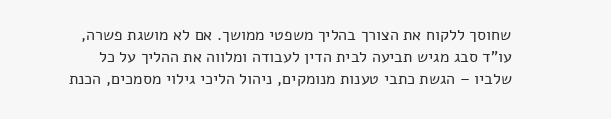שחוסך ללקוח את הצורך בהליך משפטי ממושך. אם לא מושגת פשרה, עו"ד סבג מגיש תביעה לבית הדין לעבודה ומלווה את ההליך על כל שלביו – הגשת כתבי טענות מנומקים, ניהול הליכי גילוי מסמכים, הכנת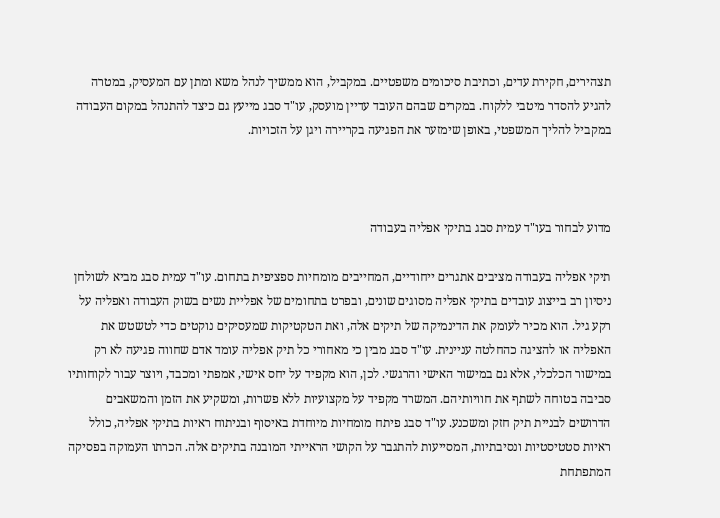תצהירים, חקירת עדים, וכתיבת סיכומים משפטיים. במקביל, הוא ממשיך לנהל משא ומתן עם המעסיק, במטרה להגיע להסדר מיטבי ללקוח. במקרים שבהם העובד עדיין מועסק, עו"ד סבג מייעץ גם כיצד להתנהל במקום העבודה במקביל להליך המשפטי, באופן שימזער את הפגיעה בקריירה ויגן על הזכויות.



מדוע לבחור בעו"ד עמית סבג בתיקי אפליה בעבודה

תיקי אפליה בעבודה מציבים אתגרים ייחודיים, המחייבים מומחיות ספציפית בתחום. עו"ד עמית סבג מביא לשולחן ניסיון רב בייצוג עובדים בתיקי אפליה מסוגים שונים, ובפרט בתחומים של אפליית נשים בשוק העבודה ואפליה על רקע גיל. הוא מכיר לעומק את הדינמיקה של תיקים אלה, ואת הטקטיקות שמעסיקים נוקטים כדי לטשטש את האפליה או להציגה כהחלטה עניינית. עו"ד סבג מבין כי מאחורי כל תיק אפליה עומד אדם שחווה פגיעה לא רק במישור הכלכלי, אלא גם במישור האישי והרגשי. לכן, הוא מקפיד על יחס אישי, אמפתי ומכבד, ויוצר עבור לקוחותיו סביבה בטוחה לשתף את חוויותיהם. המשרד מקפיד על מקצועיות ללא פשרות, ומשקיע את הזמן והמשאבים הדרושים לבניית תיק חזק ומשכנע. עו"ד סבג פיתח מומחיות מיוחדת באיסוף ובניתוח ראיות בתיקי אפליה, כולל ראיות סטטיסטיות ונסיבתיות, המסייעות להתגבר על הקושי הראייתי המובנה בתיקים אלה. הכרתו העמוקה בפסיקה המתפתחת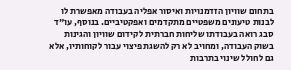בתחום שוויון הזדמנויות ואיסור אפליה בעבודה מאפשרת לו לבנות טיעונים משפטיים מתקדמים ואפקטיביים. בנוסף, עו"ד סבג רואה בעבודתו שליחות חברתית לקידום שוויון והגינות בשוק העבודה, ומחויב לא רק להשגת פיצוי עבור לקוחותיו, אלא גם לחולל שינוי בתרבות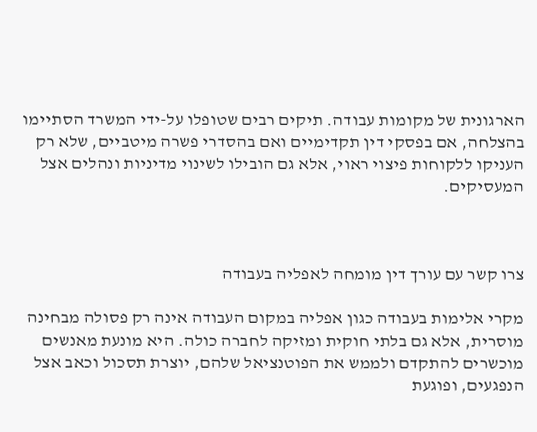הארגונית של מקומות עבודה. תיקים רבים שטופלו על-ידי המשרד הסתיימו בהצלחה, אם בפסקי דין תקדימיים ואם בהסדרי פשרה מיטביים, שלא רק העניקו ללקוחות פיצוי ראוי, אלא גם הובילו לשינוי מדיניות ונהלים אצל המעסיקים.



צרו קשר עם עורך דין מומחה לאפליה בעבודה

מקרי אלימות בעבודה כגון אפליה במקום העבודה אינה רק פסולה מבחינה מוסרית, אלא גם בלתי חוקית ומזיקה לחברה כולה. היא מונעת מאנשים מוכשרים להתקדם ולממש את הפוטנציאל שלהם, יוצרת תסכול וכאב אצל הנפגעים, ופוגעת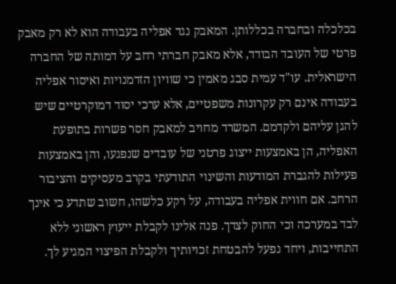בכלכלה ובחברה בכללותן. המאבק נגד אפליה בעבודה הוא לא רק מאבק פרטי של העובד הבודד, אלא מאבק חברתי רחב על דמותה של החברה הישראלית. עו"ד עמית סבג מאמין כי שוויון הזדמנויות ואיסור אפליה בעבודה אינם רק עקרונות משפטיים, אלא ערכי יסוד דמוקרטיים שיש להגן עליהם ולקדמם. המשרד מחויב למאבק חסר פשרות בתופעת האפליה, הן באמצעות ייצוג פרטני של עובדים שנפגעו, והן באמצעות פעילות להגברת המודעות והשינוי התודעתי בקרב מעסיקים והציבור הרחב. אם חווית אפליה בעבודה, על רקע כלשהו, חשוב שתדע כי אינך לבד במערכה וכי החוק לצדך. פנה אלינו לקבלת ייעוץ ראשוני ללא התחייבות, ויחד נפעל להבטחת זכויותיך ולקבלת הפיצוי המגיע לך.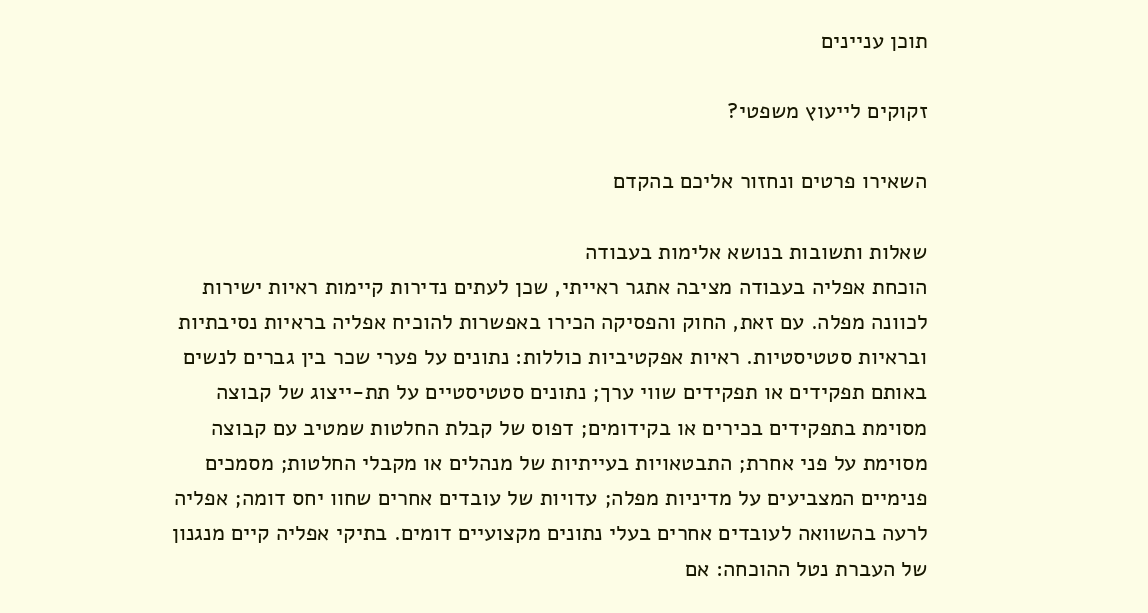תוכן עניינים

זקוקים לייעוץ משפטי?

השאירו פרטים ונחזור אליכם בהקדם

שאלות ותשובות בנושא אלימות בעבודה
הוכחת אפליה בעבודה מציבה אתגר ראייתי, שכן לעתים נדירות קיימות ראיות ישירות לכוונה מפלה. עם זאת, החוק והפסיקה הכירו באפשרות להוכיח אפליה בראיות נסיבתיות ובראיות סטטיסטיות. ראיות אפקטיביות כוללות: נתונים על פערי שכר בין גברים לנשים באותם תפקידים או תפקידים שווי ערך; נתונים סטטיסטיים על תת-ייצוג של קבוצה מסוימת בתפקידים בכירים או בקידומים; דפוס של קבלת החלטות שמטיב עם קבוצה מסוימת על פני אחרת; התבטאויות בעייתיות של מנהלים או מקבלי החלטות; מסמכים פנימיים המצביעים על מדיניות מפלה; עדויות של עובדים אחרים שחוו יחס דומה; אפליה לרעה בהשוואה לעובדים אחרים בעלי נתונים מקצועיים דומים. בתיקי אפליה קיים מנגנון של העברת נטל ההוכחה: אם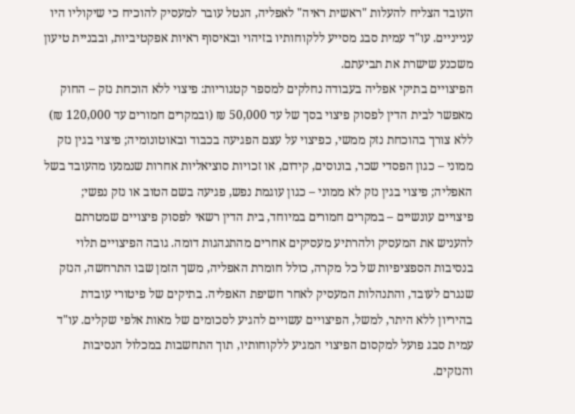העובד הצליח להעלות "ראשית ראיה" לאפליה, הנטל עובר למעסיק להוכיח כי שיקוליו היו ענייניים. עו"ד עמית סבג מסייע ללקוחותיו בזיהוי ובאיסוף ראיות אפקטיביות, ובבניית טיעון משכנע שישרת את תביעתם.
הפיצויים בתיקי אפליה בעבודה נחלקים למספר קטגוריות: פיצוי ללא הוכחת נזק – החוק מאפשר לבית הדין לפסוק פיצוי בסך של עד 50,000 ₪ (ובמקרים חמורים עד 120,000 ₪) ללא צורך בהוכחת נזק ממשי, כפיצוי על עצם הפגיעה בכבוד ובאוטונומיה; פיצוי בגין נזק ממוני – כגון הפסדי שכר, בונוסים, קידום, או זכויות סוציאליות אחרות שנמנעו מהעובד בשל האפליה; פיצוי בגין נזק לא ממוני – כגון עוגמת נפש, פגיעה בשם הטוב או נזק נפשי; פיצויים עונשיים – במקרים חמורים במיוחד, בית הדין רשאי לפסוק פיצויים שמטרתם להעניש את המעסיק ולהרתיע מעסיקים אחרים מהתנהגות דומה. גובה הפיצויים תלוי בנסיבות הספציפיות של כל מקרה, כולל חומרת האפליה, משך הזמן שבו התרחשה, הנזק שנגרם לעובד, והתנהלות המעסיק לאחר חשיפת האפליה. בתיקים של פיטורי עובדת בהיריון ללא היתר, למשל, הפיצויים עשויים להגיע לסכומים של מאות אלפי שקלים. עו"ד עמית סבג פועל למקסום הפיצוי המגיע ללקוחותיו, תוך התחשבות במכלול הנסיבות והנזקים.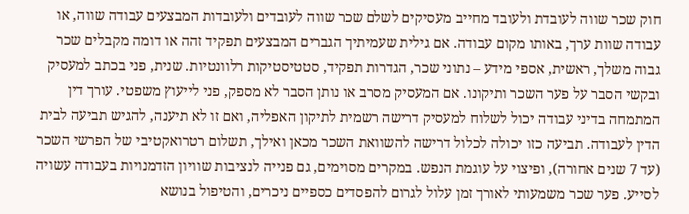חוק שכר שווה לעובדת ולעובד מחייב מעסיקים לשלם שכר שווה לעובדים ולעובדות המבצעים עבודה שווה, או עבודה שוות ערך, באותו מקום עבודה. אם גילית שעמיתיך הגברים המבצעים תפקיד זהה או דומה מקבלים שכר גבוה משלך, ראשית, אספי מידע – נתוני שכר, הגדרות תפקיד, סטטיסטיקות רלוונטיות. שנית, פני בכתב למעסיק ובקשי הסבר על פער השכר ותיקונו. אם המעסיק מסרב או נותן הסבר לא מספק, פני לייעוץ משפטי. עורך דין המתמחה בדיני עבודה יכול לשלוח למעסיק דרישה רשמית לתיקון האפליה, ואם זו לא תיענה, להגיש תביעה לבית הדין לעבודה. תביעה כזו יכולה לכלול דרישה להשוואת השכר מכאן ואילך, תשלום רטרואקטיבי של הפרשי השכר (עד 7 שנים אחורה), ופיצוי על עוגמת הנפש. במקרים מסוימים, גם פנייה לנציבות שוויון הזדמנויות בעבודה עשויה לסייע. פער שכר משמעותי לאורך זמן עלול לגרום להפסדים כספיים ניכרים, והטיפול בנושא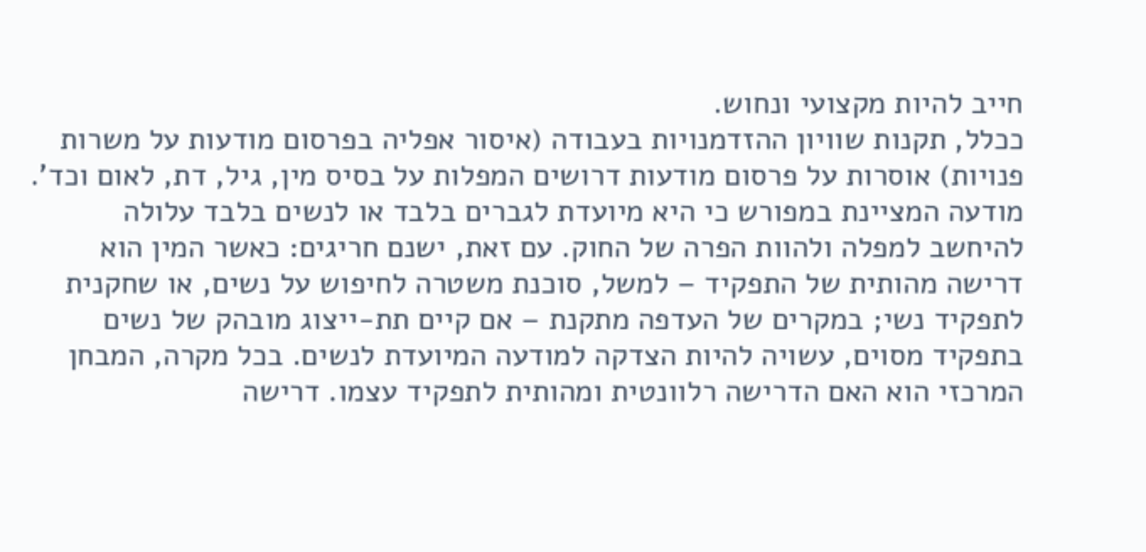חייב להיות מקצועי ונחוש.
ככלל, תקנות שוויון ההזדמנויות בעבודה (איסור אפליה בפרסום מודעות על משרות פנויות) אוסרות על פרסום מודעות דרושים המפלות על בסיס מין, גיל, דת, לאום וכד'. מודעה המציינת במפורש כי היא מיועדת לגברים בלבד או לנשים בלבד עלולה להיחשב למפלה ולהוות הפרה של החוק. עם זאת, ישנם חריגים: כאשר המין הוא דרישה מהותית של התפקיד – למשל, סוכנת משטרה לחיפוש על נשים, או שחקנית לתפקיד נשי; במקרים של העדפה מתקנת – אם קיים תת-ייצוג מובהק של נשים בתפקיד מסוים, עשויה להיות הצדקה למודעה המיועדת לנשים. בכל מקרה, המבחן המרכזי הוא האם הדרישה רלוונטית ומהותית לתפקיד עצמו. דרישה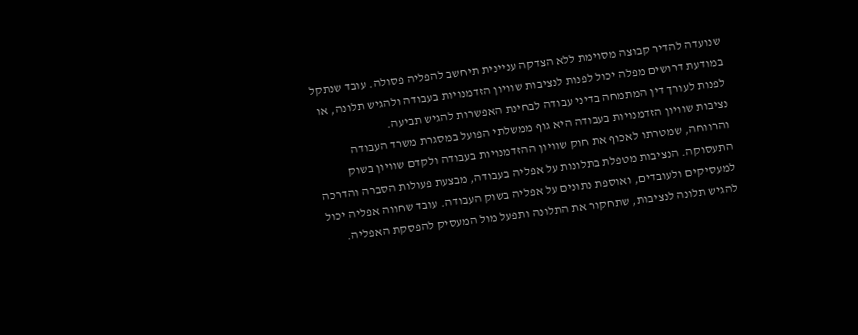שנועדה להדיר קבוצה מסוימת ללא הצדקה עניינית תיחשב להפליה פסולה. עובד שנתקל במודעת דרושים מפלה יכול לפנות לנציבות שוויון הזדמנויות בעבודה ולהגיש תלונה, או לפנות לעורך דין המתמחה בדיני עבודה לבחינת האפשרות להגיש תביעה.
נציבות שוויון הזדמנויות בעבודה היא גוף ממשלתי הפועל במסגרת משרד העבודה והרווחה, שמטרתו לאכוף את חוק שוויון ההזדמנויות בעבודה ולקדם שוויון בשוק התעסוקה. הנציבות מטפלת בתלונות על אפליה בעבודה, מבצעת פעולות הסברה והדרכה למעסיקים ולעובדים, ואוספת נתונים על אפליה בשוק העבודה. עובד שחווה אפליה יכול להגיש תלונה לנציבות, שתחקור את התלונה ותפעל מול המעסיק להפסקת האפליה.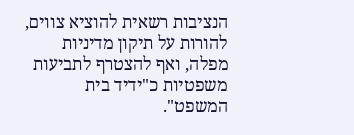הנציבות רשאית להוציא צווים, להורות על תיקון מדיניות מפלה, ואף להצטרף לתביעות משפטיות כ"ידיד בית המשפט".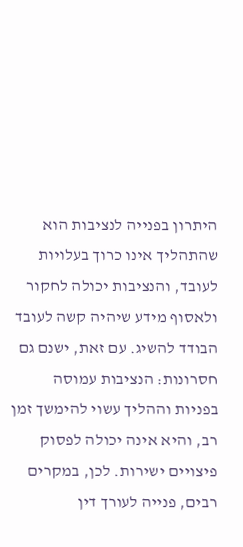היתרון בפנייה לנציבות הוא שהתהליך אינו כרוך בעלויות לעובד, והנציבות יכולה לחקור ולאסוף מידע שיהיה קשה לעובד הבודד להשיג. עם זאת, ישנם גם חסרונות: הנציבות עמוסה בפניות וההליך עשוי להימשך זמן רב, והיא אינה יכולה לפסוק פיצויים ישירות. לכן, במקרים רבים, פנייה לעורך דין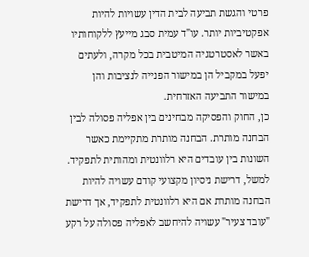פרטי והגשת תביעה לבית הדין עשויות להיות אפקטיביות יותר. עו"ד עמית סבג מייעץ ללקוחותיו באשר לאסטרטגיה המיטבית בכל מקרה, ולעתים יפעל במקביל הן במישור הפנייה לנציבות והן במישור התביעה האזרחית.
כן, החוק והפסיקה מבחינים בין אפליה פסולה לבין הבחנה מותרת. הבחנה מותרת מתקיימת כאשר השונות בין עובדים היא רלוונטית ומהותית לתפקיד. למשל, דרישת ניסיון מקצועי קודם עשויה להיות הבחנה מותרת אם היא רלוונטית לתפקיד, אך דרישת "עובד צעיר" עשויה להיחשב לאפליה פסולה על רקע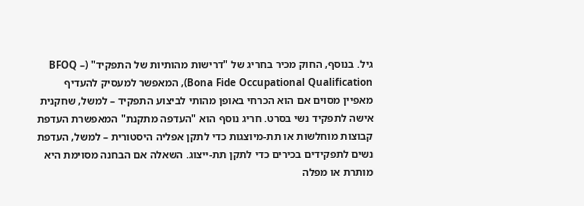גיל. בנוסף, החוק מכיר בחריג של "דרישות מהותיות של התפקיד" (BFOQ – Bona Fide Occupational Qualification), המאפשר למעסיק להעדיף מאפיין מסוים אם הוא הכרחי באופן מהותי לביצוע התפקיד – למשל, שחקנית אישה לתפקיד נשי בסרט. חריג נוסף הוא "העדפה מתקנת" המאפשרת העדפת קבוצות מוחלשות או תת-מיוצגות כדי לתקן אפליה היסטורית – למשל, העדפת נשים לתפקידים בכירים כדי לתקן תת-ייצוג. השאלה אם הבחנה מסוימת היא מותרת או מפלה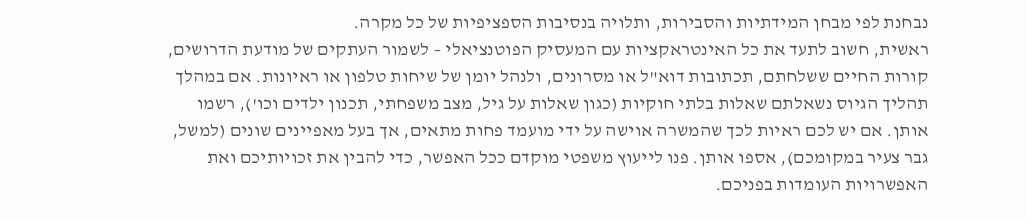נבחנת לפי מבחן המידתיות והסבירות, ותלויה בנסיבות הספציפיות של כל מקרה.
ראשית, חשוב לתעד את כל האינטראקציות עם המעסיק הפוטנציאלי – לשמור העתקים של מודעת הדרושים, קורות החיים ששלחתם, תכתובות דוא"ל או מסרונים, ולנהל יומן של שיחות טלפון או ראיונות. אם במהלך תהליך הגיוס נשאלתם שאלות בלתי חוקיות (כגון שאלות על גיל, מצב משפחתי, תכנון ילדים וכו'), רשמו אותן. אם יש לכם ראיות לכך שהמשרה אוישה על ידי מועמד פחות מתאים, אך בעל מאפיינים שונים (למשל, גבר צעיר במקומכם), אספו אותן. פנו לייעוץ משפטי מוקדם ככל האפשר, כדי להבין את זכויותיכם ואת האפשרויות העומדות בפניכם.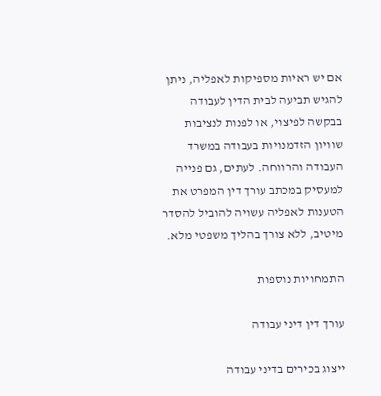אם יש ראיות מספיקות לאפליה, ניתן להגיש תביעה לבית הדין לעבודה בבקשה לפיצוי, או לפנות לנציבות שוויון הזדמנויות בעבודה במשרד העבודה והרווחה. לעתים, גם פנייה למעסיק במכתב עורך דין המפרט את הטענות לאפליה עשויה להוביל להסדר מיטיב, ללא צורך בהליך משפטי מלא.

התמחויות נוספות

עורך דין דיני עבודה

ייצוג בכירים בדיני עבודה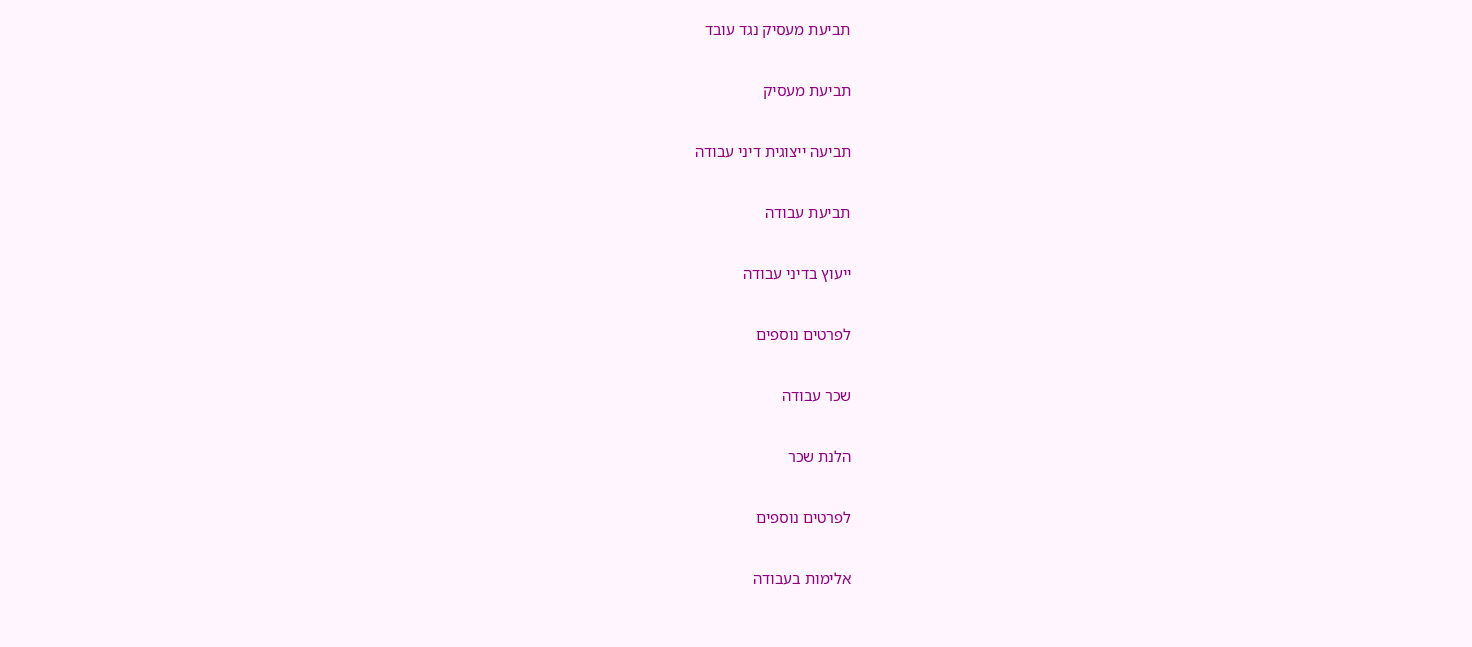תביעת מעסיק נגד עובד

תביעת מעסיק

תביעה ייצוגית דיני עבודה

תביעת עבודה

ייעוץ בדיני עבודה

לפרטים נוספים

שכר עבודה

הלנת שכר

לפרטים נוספים

אלימות בעבודה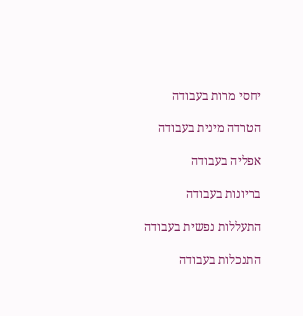יחסי מרות בעבודה

הטרדה מינית בעבודה

אפליה בעבודה

בריונות בעבודה

התעללות נפשית בעבודה

התנכלות בעבודה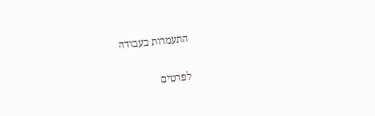התעמרות בעבודה

לפרטים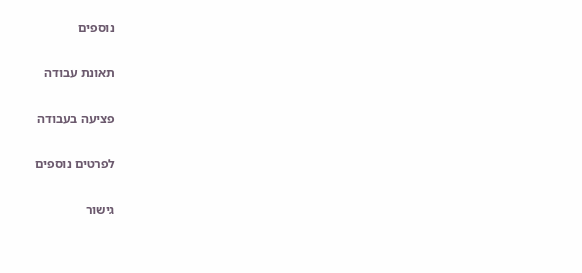נוספים

תאונת עבודה

פציעה בעבודה

לפרטים נוספים

גישור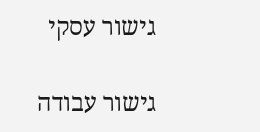גישור עסקי

גישור עבודה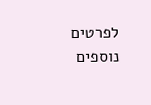לפרטים נוספים